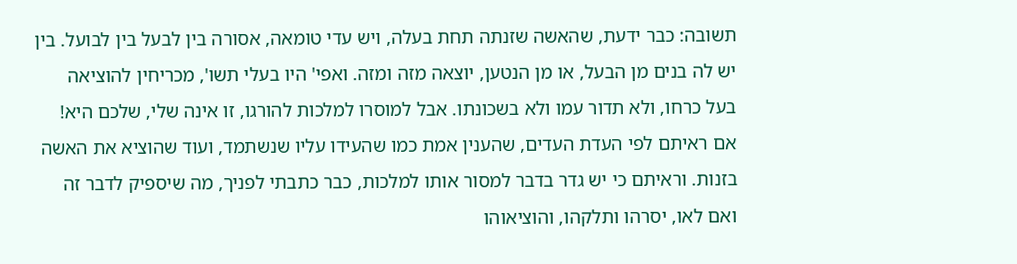תשובה: כבר ידעת, שהאשה שזנתה תחת בעלה, ויש עדי טומאה, אסורה בין לבעל בין לבועל. בין יש לה בנים מן הבעל, או מן הנטען, יוצאה מזה ומזה. ואפי' היו בעלי תשו', מכריחין להוציאה בעל כרחו, ולא תדור עמו ולא בשכונתו. אבל למוסרו למלכות להורגו, זו אינה שלי, שלכם היא! אם ראיתם לפי העדת העדים, שהענין אמת כמו שהעידו עליו שנשתמד, ועוד שהוציא את האשה בזנות. וראיתם כי יש גדר בדבר למסור אותו למלכות, כבר כתבתי לפניך, מה שיספיק לדבר זה ואם לאו, יסרהו ותלקהו, והוציאוהו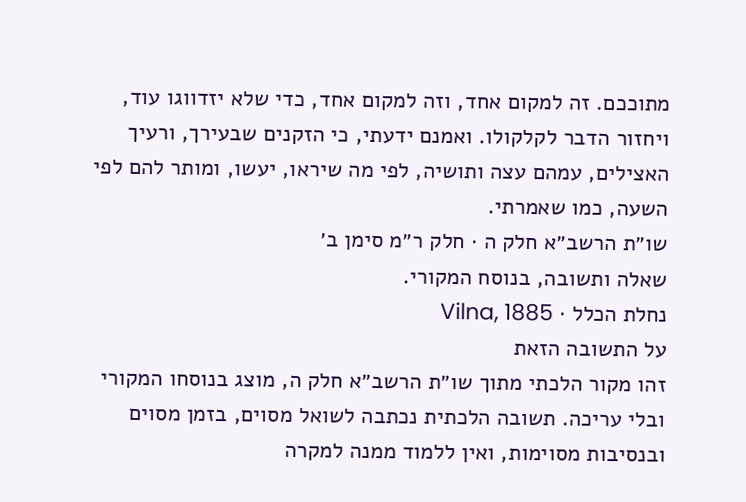מתוככם. זה למקום אחד, וזה למקום אחד, כדי שלא יזדווגו עוד, ויחזור הדבר לקלקולו. ואמנם ידעתי, כי הזקנים שבעירך, ורעיך האצילים, עמהם עצה ותושיה, לפי מה שיראו, יעשו, ומותר להם לפי השעה, כמו שאמרתי.
שו״ת הרשב״א חלק ה · חלק ר״מ סימן ב׳
שאלה ותשובה, בנוסח המקורי.
נחלת הכלל · Vilna, 1885
על התשובה הזאת
זהו מקור הלכתי מתוך שו״ת הרשב״א חלק ה, מוצג בנוסחו המקורי ובלי עריכה. תשובה הלכתית נכתבה לשואל מסוים, בזמן מסוים ובנסיבות מסוימות, ואין ללמוד ממנה למקרה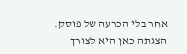אחר בלי הכרעה של פוסק. הצגתה כאן היא לצורך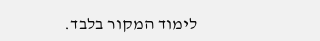לימוד המקור בלבד.